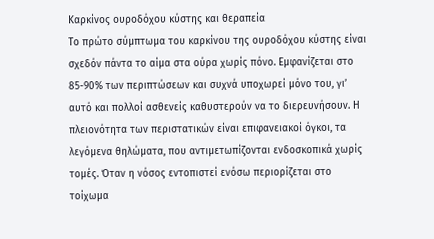Καρκίνος ουροδόχου κύστης και θεραπεία
Το πρώτο σύμπτωμα του καρκίνου της ουροδόχου κύστης είναι σχεδόν πάντα το αίμα στα ούρα χωρίς πόνο. Εμφανίζεται στο 85-90% των περιπτώσεων και συχνά υποχωρεί μόνο του, γι’ αυτό και πολλοί ασθενείς καθυστερούν να το διερευνήσουν. Η πλειονότητα των περιστατικών είναι επιφανειακοί όγκοι, τα λεγόμενα θηλώματα, που αντιμετωπίζονται ενδοσκοπικά χωρίς τομές. Όταν η νόσος εντοπιστεί ενόσω περιορίζεται στο τοίχωμα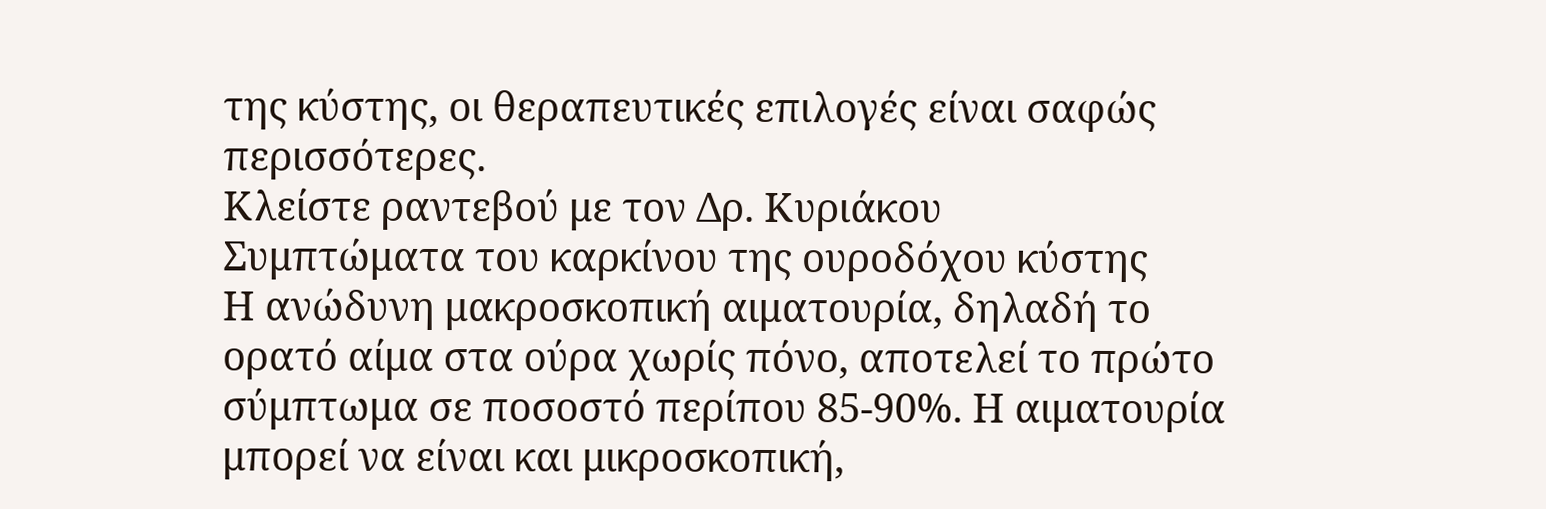της κύστης, οι θεραπευτικές επιλογές είναι σαφώς περισσότερες.
Κλείστε ραντεβού με τον Δρ. Κυριάκου
Συμπτώματα του καρκίνου της ουροδόχου κύστης
Η ανώδυνη μακροσκοπική αιματουρία, δηλαδή το ορατό αίμα στα ούρα χωρίς πόνο, αποτελεί το πρώτο σύμπτωμα σε ποσοστό περίπου 85-90%. Η αιματουρία μπορεί να είναι και μικροσκοπική,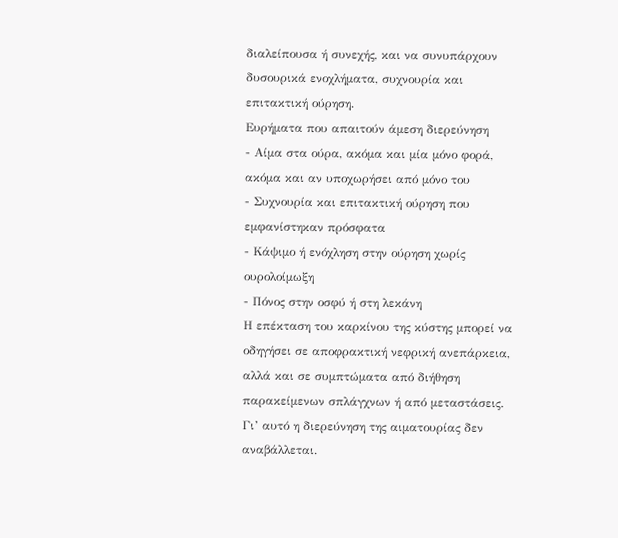διαλείπουσα ή συνεχής, και να συνυπάρχουν δυσουρικά ενοχλήματα, συχνουρία και επιτακτική ούρηση.
Ευρήματα που απαιτούν άμεση διερεύνηση
- Αίμα στα ούρα, ακόμα και μία μόνο φορά, ακόμα και αν υποχωρήσει από μόνο του
- Συχνουρία και επιτακτική ούρηση που εμφανίστηκαν πρόσφατα
- Κάψιμο ή ενόχληση στην ούρηση χωρίς ουρολοίμωξη
- Πόνος στην οσφύ ή στη λεκάνη
Η επέκταση του καρκίνου της κύστης μπορεί να οδηγήσει σε αποφρακτική νεφρική ανεπάρκεια, αλλά και σε συμπτώματα από διήθηση παρακείμενων σπλάγχνων ή από μεταστάσεις. Γι’ αυτό η διερεύνηση της αιματουρίας δεν αναβάλλεται.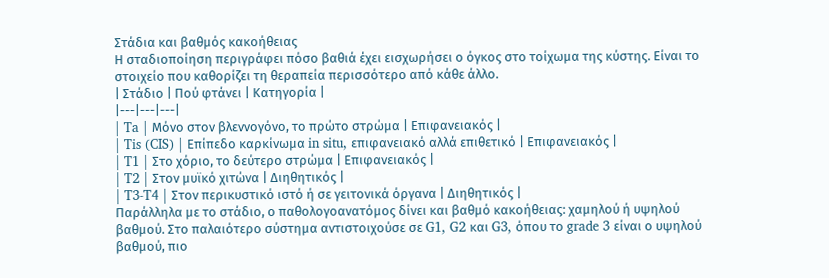Στάδια και βαθμός κακοήθειας
Η σταδιοποίηση περιγράφει πόσο βαθιά έχει εισχωρήσει ο όγκος στο τοίχωμα της κύστης. Είναι το στοιχείο που καθορίζει τη θεραπεία περισσότερο από κάθε άλλο.
| Στάδιο | Πού φτάνει | Κατηγορία |
|---|---|---|
| Ta | Μόνο στον βλεννογόνο, το πρώτο στρώμα | Επιφανειακός |
| Tis (CIS) | Επίπεδο καρκίνωμα in situ, επιφανειακό αλλά επιθετικό | Επιφανειακός |
| T1 | Στο χόριο, το δεύτερο στρώμα | Επιφανειακός |
| T2 | Στον μυϊκό χιτώνα | Διηθητικός |
| T3-T4 | Στον περικυστικό ιστό ή σε γειτονικά όργανα | Διηθητικός |
Παράλληλα με το στάδιο, ο παθολογοανατόμος δίνει και βαθμό κακοήθειας: χαμηλού ή υψηλού βαθμού. Στο παλαιότερο σύστημα αντιστοιχούσε σε G1, G2 και G3, όπου το grade 3 είναι ο υψηλού βαθμού, πιο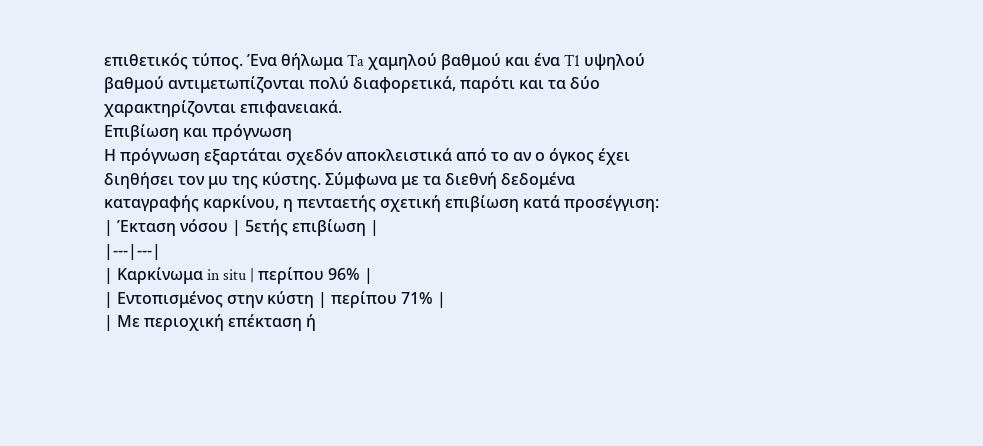επιθετικός τύπος. Ένα θήλωμα Ta χαμηλού βαθμού και ένα T1 υψηλού βαθμού αντιμετωπίζονται πολύ διαφορετικά, παρότι και τα δύο χαρακτηρίζονται επιφανειακά.
Επιβίωση και πρόγνωση
Η πρόγνωση εξαρτάται σχεδόν αποκλειστικά από το αν ο όγκος έχει διηθήσει τον μυ της κύστης. Σύμφωνα με τα διεθνή δεδομένα καταγραφής καρκίνου, η πενταετής σχετική επιβίωση κατά προσέγγιση:
| Έκταση νόσου | 5ετής επιβίωση |
|---|---|
| Καρκίνωμα in situ | περίπου 96% |
| Εντοπισμένος στην κύστη | περίπου 71% |
| Με περιοχική επέκταση ή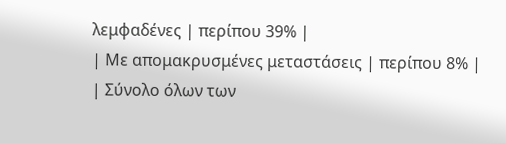λεμφαδένες | περίπου 39% |
| Με απομακρυσμένες μεταστάσεις | περίπου 8% |
| Σύνολο όλων των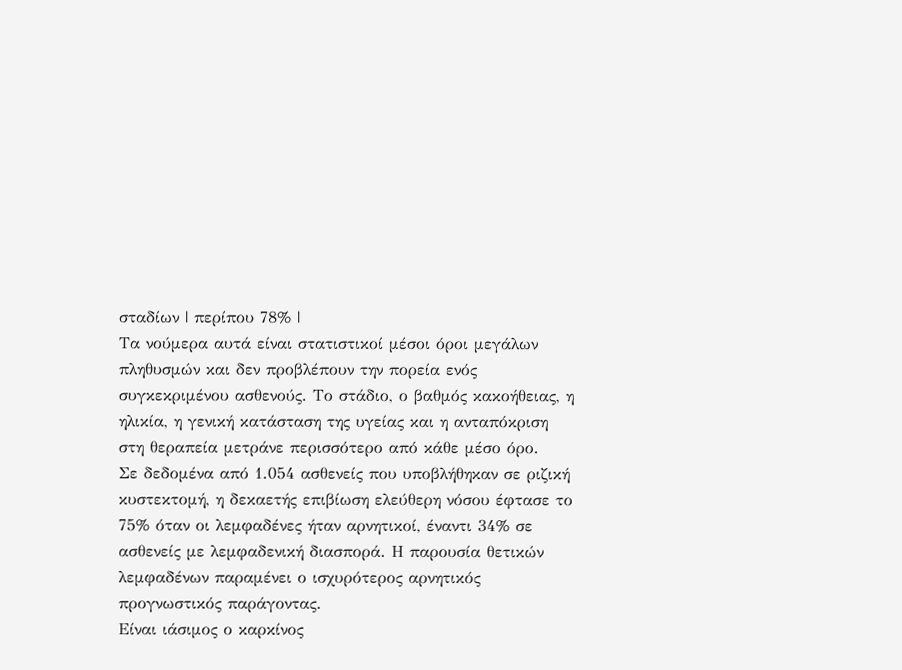σταδίων | περίπου 78% |
Τα νούμερα αυτά είναι στατιστικοί μέσοι όροι μεγάλων πληθυσμών και δεν προβλέπουν την πορεία ενός συγκεκριμένου ασθενούς. Το στάδιο, ο βαθμός κακοήθειας, η ηλικία, η γενική κατάσταση της υγείας και η ανταπόκριση στη θεραπεία μετράνε περισσότερο από κάθε μέσο όρο.
Σε δεδομένα από 1.054 ασθενείς που υποβλήθηκαν σε ριζική κυστεκτομή, η δεκαετής επιβίωση ελεύθερη νόσου έφτασε το 75% όταν οι λεμφαδένες ήταν αρνητικοί, έναντι 34% σε ασθενείς με λεμφαδενική διασπορά. Η παρουσία θετικών λεμφαδένων παραμένει ο ισχυρότερος αρνητικός προγνωστικός παράγοντας.
Είναι ιάσιμος ο καρκίνος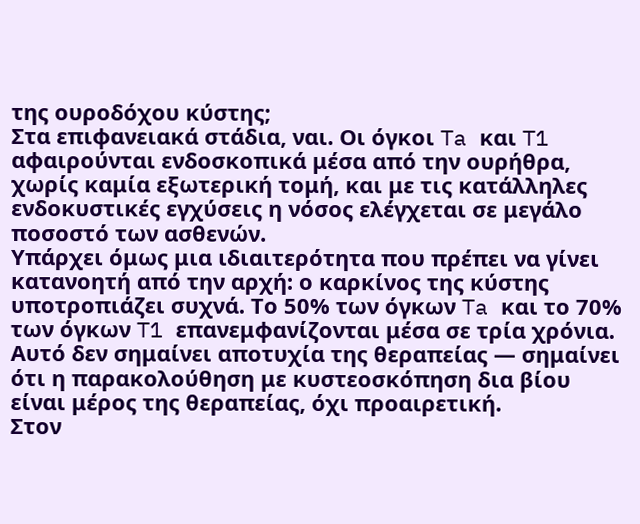της ουροδόχου κύστης;
Στα επιφανειακά στάδια, ναι. Οι όγκοι Ta και T1 αφαιρούνται ενδοσκοπικά μέσα από την ουρήθρα, χωρίς καμία εξωτερική τομή, και με τις κατάλληλες ενδοκυστικές εγχύσεις η νόσος ελέγχεται σε μεγάλο ποσοστό των ασθενών.
Υπάρχει όμως μια ιδιαιτερότητα που πρέπει να γίνει κατανοητή από την αρχή: ο καρκίνος της κύστης υποτροπιάζει συχνά. Το 50% των όγκων Ta και το 70% των όγκων T1 επανεμφανίζονται μέσα σε τρία χρόνια. Αυτό δεν σημαίνει αποτυχία της θεραπείας — σημαίνει ότι η παρακολούθηση με κυστεοσκόπηση δια βίου είναι μέρος της θεραπείας, όχι προαιρετική.
Στον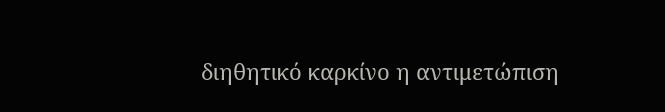διηθητικό καρκίνο η αντιμετώπιση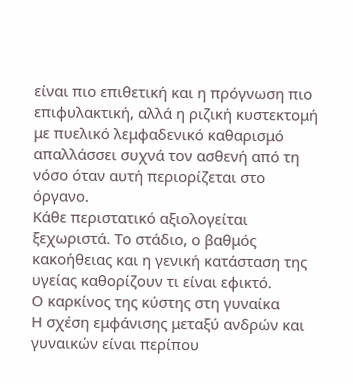είναι πιο επιθετική και η πρόγνωση πιο επιφυλακτική, αλλά η ριζική κυστεκτομή με πυελικό λεμφαδενικό καθαρισμό απαλλάσσει συχνά τον ασθενή από τη νόσο όταν αυτή περιορίζεται στο όργανο.
Κάθε περιστατικό αξιολογείται ξεχωριστά. Το στάδιο, ο βαθμός κακοήθειας και η γενική κατάσταση της υγείας καθορίζουν τι είναι εφικτό.
Ο καρκίνος της κύστης στη γυναίκα
Η σχέση εμφάνισης μεταξύ ανδρών και γυναικών είναι περίπου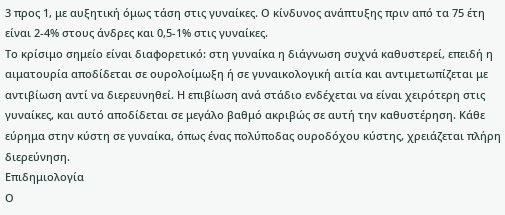3 προς 1, με αυξητική όμως τάση στις γυναίκες. Ο κίνδυνος ανάπτυξης πριν από τα 75 έτη είναι 2-4% στους άνδρες και 0,5-1% στις γυναίκες.
Το κρίσιμο σημείο είναι διαφορετικό: στη γυναίκα η διάγνωση συχνά καθυστερεί, επειδή η αιματουρία αποδίδεται σε ουρολοίμωξη ή σε γυναικολογική αιτία και αντιμετωπίζεται με αντιβίωση αντί να διερευνηθεί. Η επιβίωση ανά στάδιο ενδέχεται να είναι χειρότερη στις γυναίκες, και αυτό αποδίδεται σε μεγάλο βαθμό ακριβώς σε αυτή την καθυστέρηση. Κάθε εύρημα στην κύστη σε γυναίκα, όπως ένας πολύποδας ουροδόχου κύστης, χρειάζεται πλήρη διερεύνηση.
Επιδημιολογία
Ο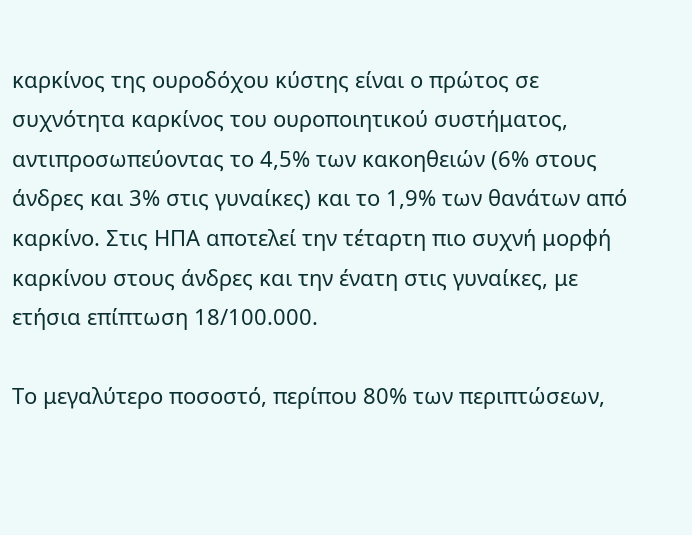καρκίνος της ουροδόχου κύστης είναι ο πρώτος σε συχνότητα καρκίνος του ουροποιητικού συστήματος, αντιπροσωπεύοντας το 4,5% των κακοηθειών (6% στους άνδρες και 3% στις γυναίκες) και το 1,9% των θανάτων από καρκίνο. Στις ΗΠΑ αποτελεί την τέταρτη πιο συχνή μορφή καρκίνου στους άνδρες και την ένατη στις γυναίκες, με ετήσια επίπτωση 18/100.000.

Το μεγαλύτερο ποσοστό, περίπου 80% των περιπτώσεων,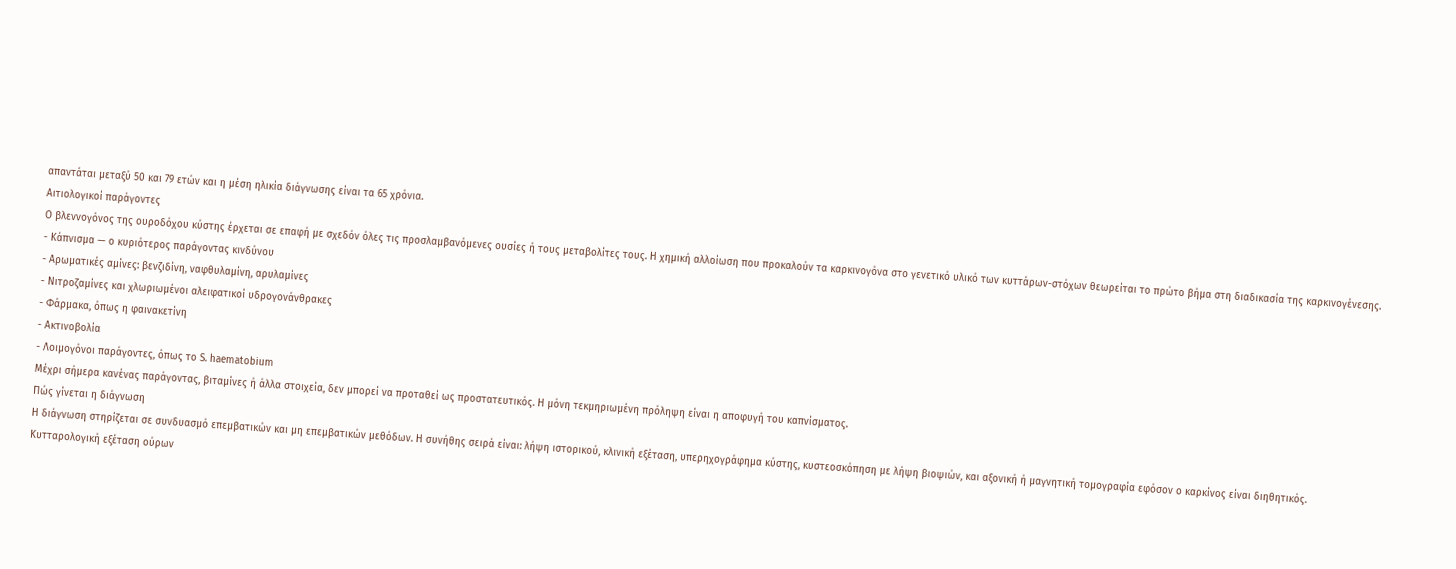απαντάται μεταξύ 50 και 79 ετών και η μέση ηλικία διάγνωσης είναι τα 65 χρόνια.
Αιτιολογικοί παράγοντες
Ο βλεννογόνος της ουροδόχου κύστης έρχεται σε επαφή με σχεδόν όλες τις προσλαμβανόμενες ουσίες ή τους μεταβολίτες τους. Η χημική αλλοίωση που προκαλούν τα καρκινογόνα στο γενετικό υλικό των κυττάρων-στόχων θεωρείται το πρώτο βήμα στη διαδικασία της καρκινογένεσης.
- Κάπνισμα — ο κυριότερος παράγοντας κινδύνου
- Αρωματικές αμίνες: βενζιδίνη, ναφθυλαμίνη, αρυλαμίνες
- Νιτροζαμίνες και χλωριωμένοι αλειφατικοί υδρογονάνθρακες
- Φάρμακα, όπως η φαινακετίνη
- Ακτινοβολία
- Λοιμογόνοι παράγοντες, όπως το S. haematobium
Μέχρι σήμερα κανένας παράγοντας, βιταμίνες ή άλλα στοιχεία, δεν μπορεί να προταθεί ως προστατευτικός. Η μόνη τεκμηριωμένη πρόληψη είναι η αποφυγή του καπνίσματος.
Πώς γίνεται η διάγνωση
Η διάγνωση στηρίζεται σε συνδυασμό επεμβατικών και μη επεμβατικών μεθόδων. Η συνήθης σειρά είναι: λήψη ιστορικού, κλινική εξέταση, υπερηχογράφημα κύστης, κυστεοσκόπηση με λήψη βιοψιών, και αξονική ή μαγνητική τομογραφία εφόσον ο καρκίνος είναι διηθητικός.
Κυτταρολογική εξέταση ούρων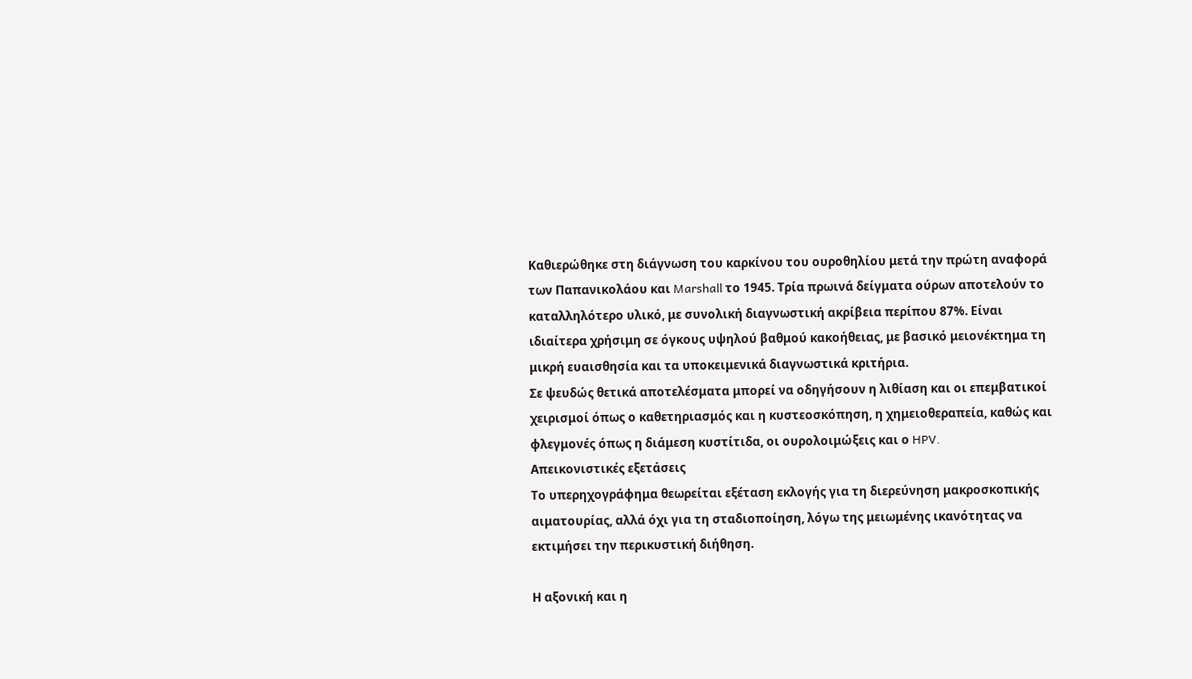Καθιερώθηκε στη διάγνωση του καρκίνου του ουροθηλίου μετά την πρώτη αναφορά των Παπανικολάου και Marshall το 1945. Τρία πρωινά δείγματα ούρων αποτελούν το καταλληλότερο υλικό, με συνολική διαγνωστική ακρίβεια περίπου 87%. Είναι ιδιαίτερα χρήσιμη σε όγκους υψηλού βαθμού κακοήθειας, με βασικό μειονέκτημα τη μικρή ευαισθησία και τα υποκειμενικά διαγνωστικά κριτήρια.
Σε ψευδώς θετικά αποτελέσματα μπορεί να οδηγήσουν η λιθίαση και οι επεμβατικοί χειρισμοί όπως ο καθετηριασμός και η κυστεοσκόπηση, η χημειοθεραπεία, καθώς και φλεγμονές όπως η διάμεση κυστίτιδα, οι ουρολοιμώξεις και ο HPV.
Απεικονιστικές εξετάσεις
Το υπερηχογράφημα θεωρείται εξέταση εκλογής για τη διερεύνηση μακροσκοπικής αιματουρίας, αλλά όχι για τη σταδιοποίηση, λόγω της μειωμένης ικανότητας να εκτιμήσει την περικυστική διήθηση.

Η αξονική και η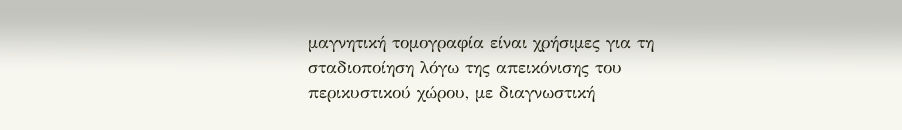μαγνητική τομογραφία είναι χρήσιμες για τη σταδιοποίηση λόγω της απεικόνισης του περικυστικού χώρου, με διαγνωστική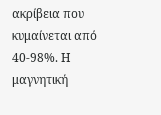ακρίβεια που κυμαίνεται από 40-98%. Η μαγνητική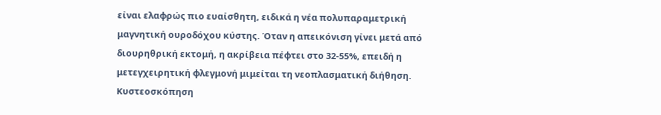είναι ελαφρώς πιο ευαίσθητη, ειδικά η νέα πολυπαραμετρική μαγνητική ουροδόχου κύστης. Όταν η απεικόνιση γίνει μετά από διουρηθρική εκτομή, η ακρίβεια πέφτει στο 32-55%, επειδή η μετεγχειρητική φλεγμονή μιμείται τη νεοπλασματική διήθηση.
Κυστεοσκόπηση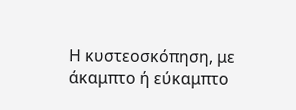Η κυστεοσκόπηση, με άκαμπτο ή εύκαμπτο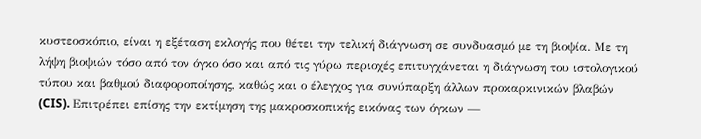κυστεοσκόπιο, είναι η εξέταση εκλογής που θέτει την τελική διάγνωση σε συνδυασμό με τη βιοψία. Με τη λήψη βιοψιών τόσο από τον όγκο όσο και από τις γύρω περιοχές επιτυγχάνεται η διάγνωση του ιστολογικού τύπου και βαθμού διαφοροποίησης, καθώς και ο έλεγχος για συνύπαρξη άλλων προκαρκινικών βλαβών (CIS). Επιτρέπει επίσης την εκτίμηση της μακροσκοπικής εικόνας των όγκων —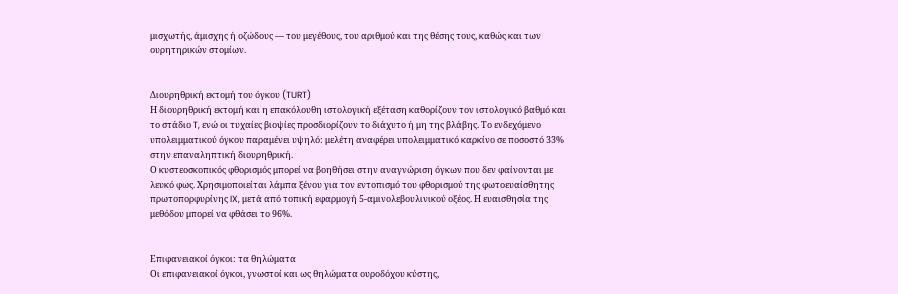μισχωτής, άμισχης ή οζώδους — του μεγέθους, του αριθμού και της θέσης τους, καθώς και των ουρητηρικών στομίων.


Διουρηθρική εκτομή του όγκου (TURT)
Η διουρηθρική εκτομή και η επακόλουθη ιστολογική εξέταση καθορίζουν τον ιστολογικό βαθμό και το στάδιο T, ενώ οι τυχαίες βιοψίες προσδιορίζουν το διάχυτο ή μη της βλάβης. Το ενδεχόμενο υπολειμματικού όγκου παραμένει υψηλό: μελέτη αναφέρει υπολειμματικό καρκίνο σε ποσοστό 33% στην επαναληπτική διουρηθρική.
Ο κυστεοσκοπικός φθορισμός μπορεί να βοηθήσει στην αναγνώριση όγκων που δεν φαίνονται με λευκό φως. Χρησιμοποιείται λάμπα ξένου για τον εντοπισμό του φθορισμού της φωτοευαίσθητης πρωτοπορφυρίνης IX, μετά από τοπική εφαρμογή 5-αμινολεβουλινικού οξέος. Η ευαισθησία της μεθόδου μπορεί να φθάσει το 96%.


Επιφανειακοί όγκοι: τα θηλώματα
Οι επιφανειακοί όγκοι, γνωστοί και ως θηλώματα ουροδόχου κύστης,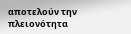αποτελούν την πλειονότητα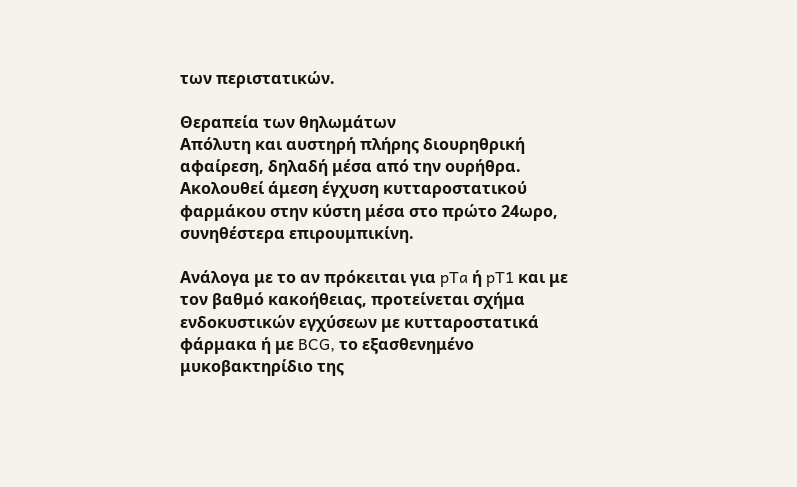των περιστατικών.

Θεραπεία των θηλωμάτων
Απόλυτη και αυστηρή πλήρης διουρηθρική αφαίρεση, δηλαδή μέσα από την ουρήθρα. Ακολουθεί άμεση έγχυση κυτταροστατικού φαρμάκου στην κύστη μέσα στο πρώτο 24ωρο, συνηθέστερα επιρουμπικίνη.

Ανάλογα με το αν πρόκειται για pTa ή pT1 και με τον βαθμό κακοήθειας, προτείνεται σχήμα ενδοκυστικών εγχύσεων με κυτταροστατικά φάρμακα ή με BCG, το εξασθενημένο μυκοβακτηρίδιο της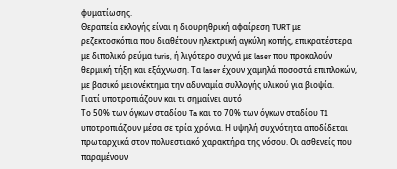φυματίωσης.
Θεραπεία εκλογής είναι η διουρηθρική αφαίρεση TURT με ρεζεκτοσκόπια που διαθέτουν ηλεκτρική αγκύλη κοπής, επικρατέστερα με διπολικό ρεύμα turis, ή λιγότερο συχνά με laser που προκαλούν θερμική τήξη και εξάχνωση. Τα laser έχουν χαμηλά ποσοστά επιπλοκών, με βασικό μειονέκτημα την αδυναμία συλλογής υλικού για βιοψία.
Γιατί υποτροπιάζουν και τι σημαίνει αυτό
Το 50% των όγκων σταδίου Ta και το 70% των όγκων σταδίου T1 υποτροπιάζουν μέσα σε τρία χρόνια. Η υψηλή συχνότητα αποδίδεται πρωταρχικά στον πολυεστιακό χαρακτήρα της νόσου. Οι ασθενείς που παραμένουν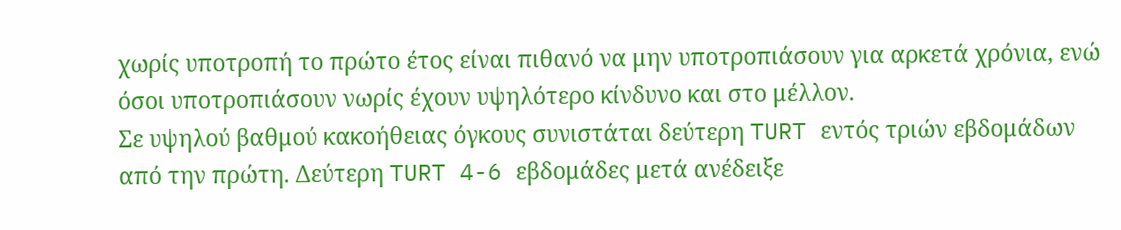χωρίς υποτροπή το πρώτο έτος είναι πιθανό να μην υποτροπιάσουν για αρκετά χρόνια, ενώ όσοι υποτροπιάσουν νωρίς έχουν υψηλότερο κίνδυνο και στο μέλλον.
Σε υψηλού βαθμού κακοήθειας όγκους συνιστάται δεύτερη TURT εντός τριών εβδομάδων από την πρώτη. Δεύτερη TURT 4-6 εβδομάδες μετά ανέδειξε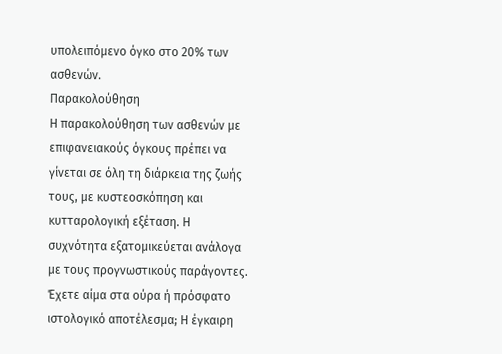υπολειπόμενο όγκο στο 20% των ασθενών.
Παρακολούθηση
Η παρακολούθηση των ασθενών με επιφανειακούς όγκους πρέπει να γίνεται σε όλη τη διάρκεια της ζωής τους, με κυστεοσκόπηση και κυτταρολογική εξέταση. Η συχνότητα εξατομικεύεται ανάλογα με τους προγνωστικούς παράγοντες.
Έχετε αίμα στα ούρα ή πρόσφατο ιστολογικό αποτέλεσμα; Η έγκαιρη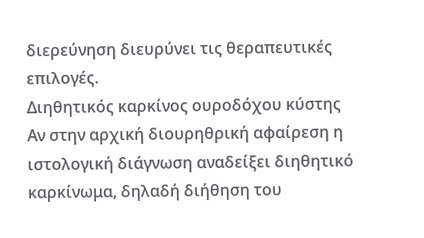διερεύνηση διευρύνει τις θεραπευτικές επιλογές.
Διηθητικός καρκίνος ουροδόχου κύστης
Αν στην αρχική διουρηθρική αφαίρεση η ιστολογική διάγνωση αναδείξει διηθητικό καρκίνωμα, δηλαδή διήθηση του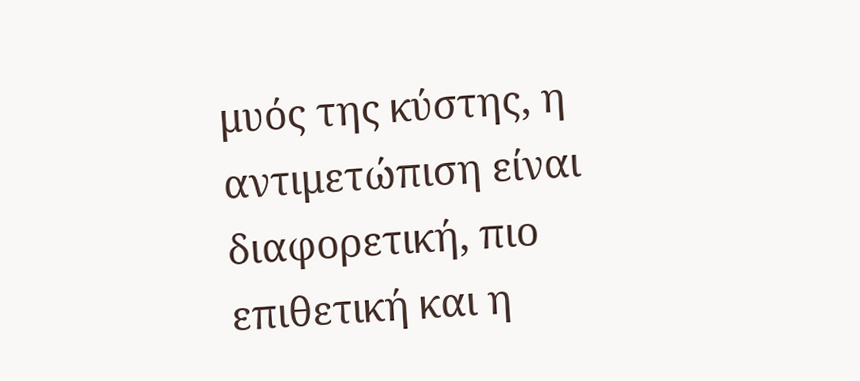μυός της κύστης, η αντιμετώπιση είναι διαφορετική, πιο επιθετική και η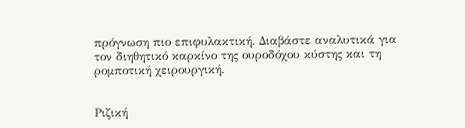πρόγνωση πιο επιφυλακτική. Διαβάστε αναλυτικά για τον διηθητικό καρκίνο της ουροδόχου κύστης και τη ρομποτική χειρουργική.


Ριζική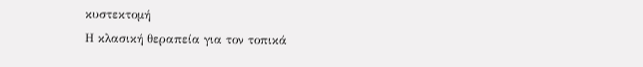κυστεκτομή
Η κλασική θεραπεία για τον τοπικά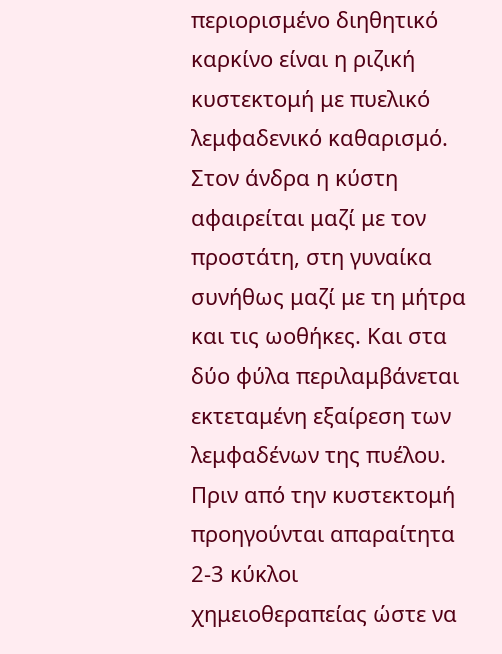περιορισμένο διηθητικό καρκίνο είναι η ριζική κυστεκτομή με πυελικό λεμφαδενικό καθαρισμό. Στον άνδρα η κύστη αφαιρείται μαζί με τον προστάτη, στη γυναίκα συνήθως μαζί με τη μήτρα και τις ωοθήκες. Και στα δύο φύλα περιλαμβάνεται εκτεταμένη εξαίρεση των λεμφαδένων της πυέλου.
Πριν από την κυστεκτομή προηγούνται απαραίτητα 2-3 κύκλοι χημειοθεραπείας ώστε να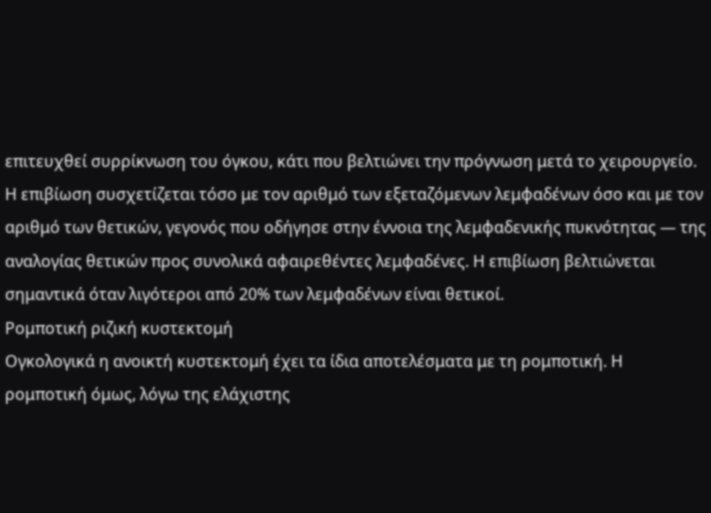επιτευχθεί συρρίκνωση του όγκου, κάτι που βελτιώνει την πρόγνωση μετά το χειρουργείο.
Η επιβίωση συσχετίζεται τόσο με τον αριθμό των εξεταζόμενων λεμφαδένων όσο και με τον αριθμό των θετικών, γεγονός που οδήγησε στην έννοια της λεμφαδενικής πυκνότητας — της αναλογίας θετικών προς συνολικά αφαιρεθέντες λεμφαδένες. Η επιβίωση βελτιώνεται σημαντικά όταν λιγότεροι από 20% των λεμφαδένων είναι θετικοί.
Ρομποτική ριζική κυστεκτομή
Ογκολογικά η ανοικτή κυστεκτομή έχει τα ίδια αποτελέσματα με τη ρομποτική. Η ρομποτική όμως, λόγω της ελάχιστης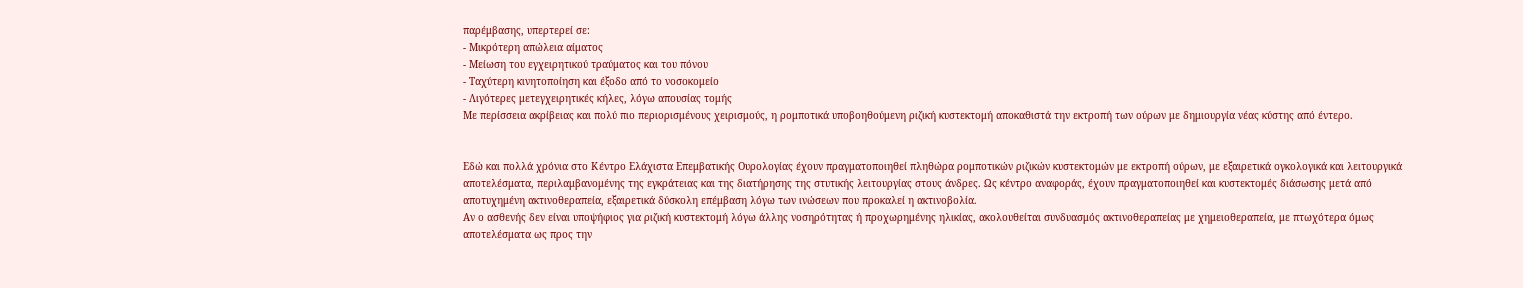παρέμβασης, υπερτερεί σε:
- Μικρότερη απώλεια αίματος
- Μείωση του εγχειρητικού τραύματος και του πόνου
- Ταχύτερη κινητοποίηση και έξοδο από το νοσοκομείο
- Λιγότερες μετεγχειρητικές κήλες, λόγω απουσίας τομής
Με περίσσεια ακρίβειας και πολύ πιο περιορισμένους χειρισμούς, η ρομποτικά υποβοηθούμενη ριζική κυστεκτομή αποκαθιστά την εκτροπή των ούρων με δημιουργία νέας κύστης από έντερο.


Εδώ και πολλά χρόνια στο Κέντρο Ελάχιστα Επεμβατικής Ουρολογίας έχουν πραγματοποιηθεί πληθώρα ρομποτικών ριζικών κυστεκτομών με εκτροπή ούρων, με εξαιρετικά ογκολογικά και λειτουργικά αποτελέσματα, περιλαμβανομένης της εγκράτειας και της διατήρησης της στυτικής λειτουργίας στους άνδρες. Ως κέντρο αναφοράς, έχουν πραγματοποιηθεί και κυστεκτομές διάσωσης μετά από αποτυχημένη ακτινοθεραπεία, εξαιρετικά δύσκολη επέμβαση λόγω των ινώσεων που προκαλεί η ακτινοβολία.
Αν ο ασθενής δεν είναι υποψήφιος για ριζική κυστεκτομή λόγω άλλης νοσηρότητας ή προχωρημένης ηλικίας, ακολουθείται συνδυασμός ακτινοθεραπείας με χημειοθεραπεία, με πτωχότερα όμως αποτελέσματα ως προς την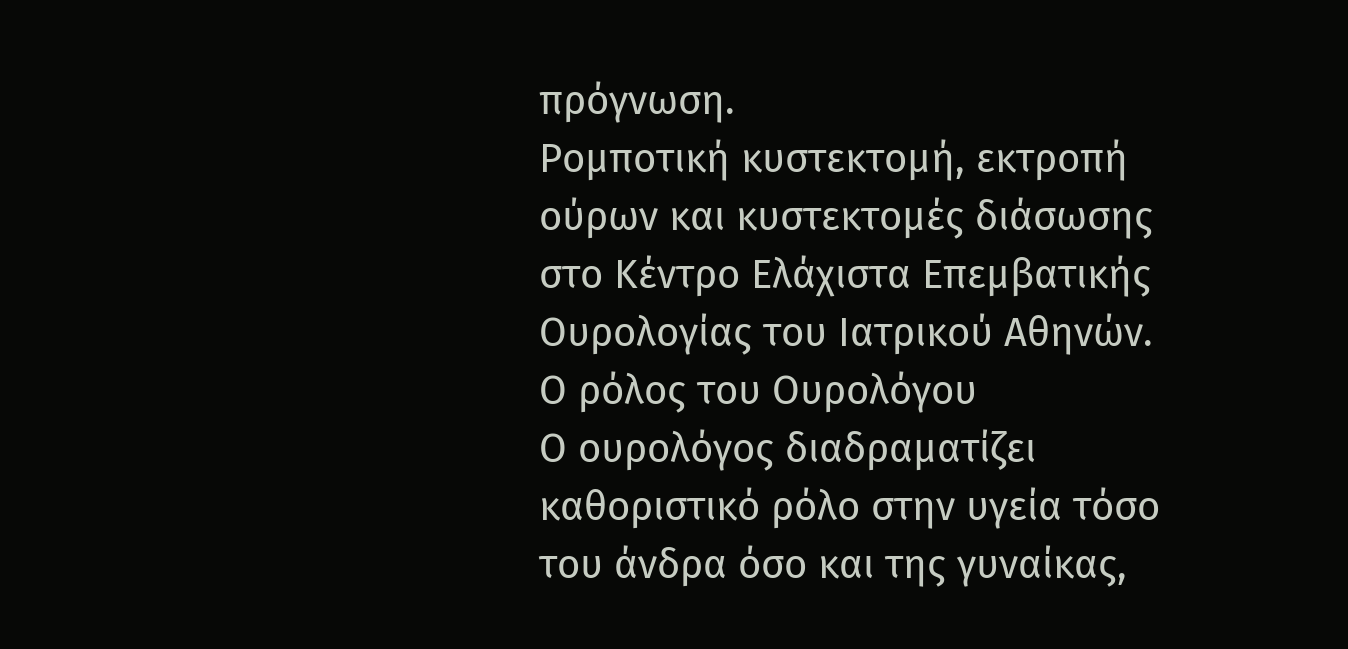πρόγνωση.
Ρομποτική κυστεκτομή, εκτροπή ούρων και κυστεκτομές διάσωσης στο Κέντρο Ελάχιστα Επεμβατικής Ουρολογίας του Ιατρικού Αθηνών.
Ο ρόλος του Ουρολόγου
Ο ουρολόγος διαδραματίζει καθοριστικό ρόλο στην υγεία τόσο του άνδρα όσο και της γυναίκας,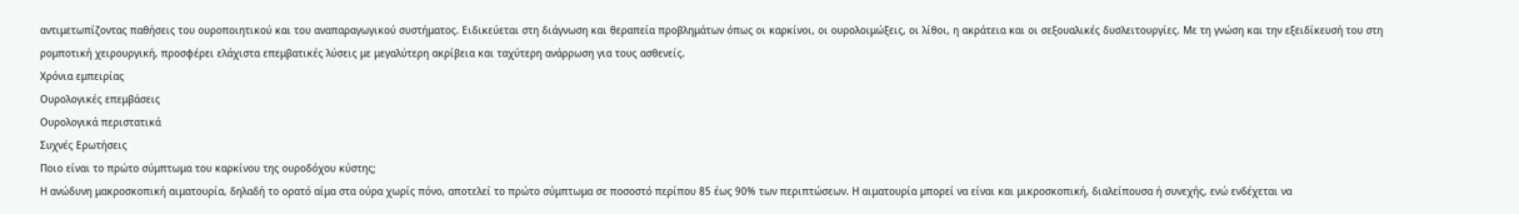αντιμετωπίζοντας παθήσεις του ουροποιητικού και του αναπαραγωγικού συστήματος. Ειδικεύεται στη διάγνωση και θεραπεία προβλημάτων όπως οι καρκίνοι, οι ουρολοιμώξεις, οι λίθοι, η ακράτεια και οι σεξουαλικές δυσλειτουργίες. Με τη γνώση και την εξειδίκευσή του στη ρομποτική χειρουργική, προσφέρει ελάχιστα επεμβατικές λύσεις με μεγαλύτερη ακρίβεια και ταχύτερη ανάρρωση για τους ασθενείς.
Χρόνια εμπειρίας
Ουρολογικές επεμβάσεις
Ουρολογικά περιστατικά
Συχνές Ερωτήσεις
Ποιο είναι το πρώτο σύμπτωμα του καρκίνου της ουροδόχου κύστης;
Η ανώδυνη μακροσκοπική αιματουρία, δηλαδή το ορατό αίμα στα ούρα χωρίς πόνο, αποτελεί το πρώτο σύμπτωμα σε ποσοστό περίπου 85 έως 90% των περιπτώσεων. Η αιματουρία μπορεί να είναι και μικροσκοπική, διαλείπουσα ή συνεχής, ενώ ενδέχεται να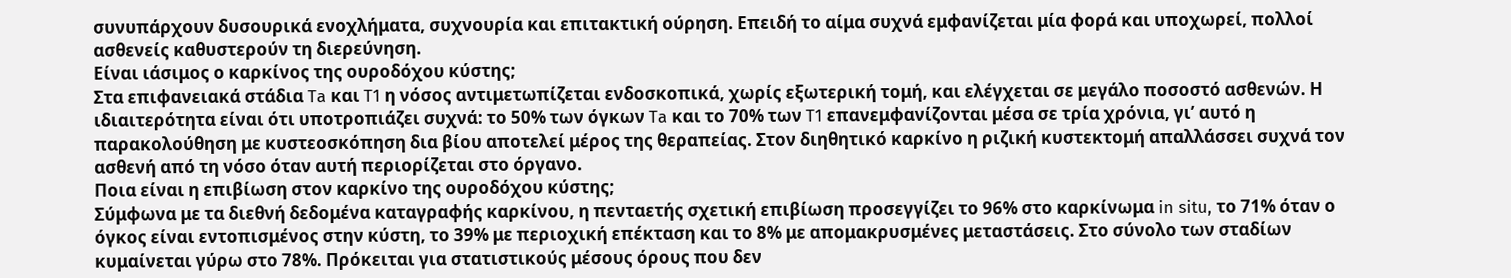συνυπάρχουν δυσουρικά ενοχλήματα, συχνουρία και επιτακτική ούρηση. Επειδή το αίμα συχνά εμφανίζεται μία φορά και υποχωρεί, πολλοί ασθενείς καθυστερούν τη διερεύνηση.
Είναι ιάσιμος ο καρκίνος της ουροδόχου κύστης;
Στα επιφανειακά στάδια Ta και T1 η νόσος αντιμετωπίζεται ενδοσκοπικά, χωρίς εξωτερική τομή, και ελέγχεται σε μεγάλο ποσοστό ασθενών. Η ιδιαιτερότητα είναι ότι υποτροπιάζει συχνά: το 50% των όγκων Ta και το 70% των T1 επανεμφανίζονται μέσα σε τρία χρόνια, γι’ αυτό η παρακολούθηση με κυστεοσκόπηση δια βίου αποτελεί μέρος της θεραπείας. Στον διηθητικό καρκίνο η ριζική κυστεκτομή απαλλάσσει συχνά τον ασθενή από τη νόσο όταν αυτή περιορίζεται στο όργανο.
Ποια είναι η επιβίωση στον καρκίνο της ουροδόχου κύστης;
Σύμφωνα με τα διεθνή δεδομένα καταγραφής καρκίνου, η πενταετής σχετική επιβίωση προσεγγίζει το 96% στο καρκίνωμα in situ, το 71% όταν ο όγκος είναι εντοπισμένος στην κύστη, το 39% με περιοχική επέκταση και το 8% με απομακρυσμένες μεταστάσεις. Στο σύνολο των σταδίων κυμαίνεται γύρω στο 78%. Πρόκειται για στατιστικούς μέσους όρους που δεν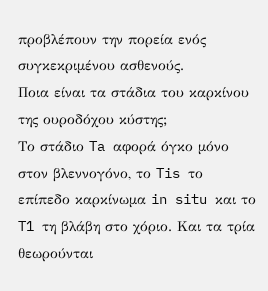προβλέπουν την πορεία ενός συγκεκριμένου ασθενούς.
Ποια είναι τα στάδια του καρκίνου της ουροδόχου κύστης;
Το στάδιο Ta αφορά όγκο μόνο στον βλεννογόνο, το Tis το επίπεδο καρκίνωμα in situ και το T1 τη βλάβη στο χόριο. Και τα τρία θεωρούνται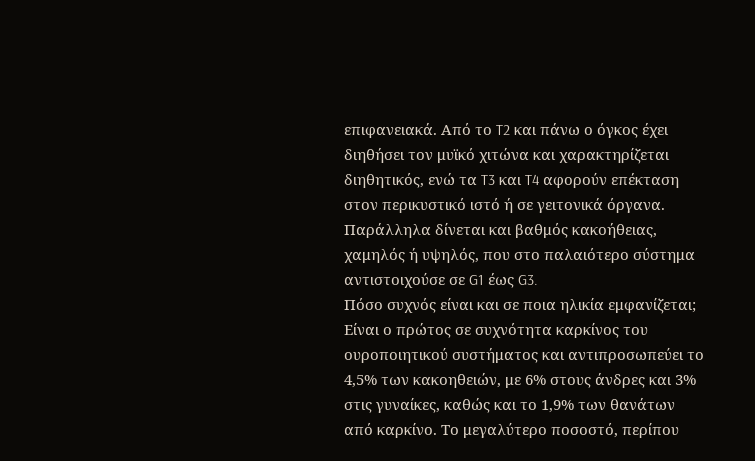επιφανειακά. Από το T2 και πάνω ο όγκος έχει διηθήσει τον μυϊκό χιτώνα και χαρακτηρίζεται διηθητικός, ενώ τα T3 και T4 αφορούν επέκταση στον περικυστικό ιστό ή σε γειτονικά όργανα. Παράλληλα δίνεται και βαθμός κακοήθειας, χαμηλός ή υψηλός, που στο παλαιότερο σύστημα αντιστοιχούσε σε G1 έως G3.
Πόσο συχνός είναι και σε ποια ηλικία εμφανίζεται;
Είναι ο πρώτος σε συχνότητα καρκίνος του ουροποιητικού συστήματος και αντιπροσωπεύει το 4,5% των κακοηθειών, με 6% στους άνδρες και 3% στις γυναίκες, καθώς και το 1,9% των θανάτων από καρκίνο. Το μεγαλύτερο ποσοστό, περίπου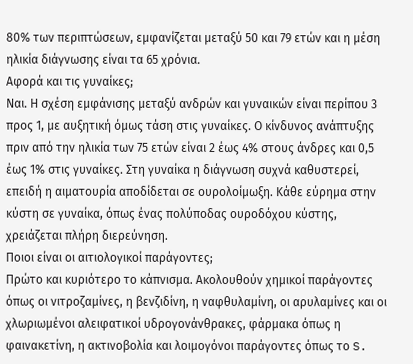80% των περιπτώσεων, εμφανίζεται μεταξύ 50 και 79 ετών και η μέση ηλικία διάγνωσης είναι τα 65 χρόνια.
Αφορά και τις γυναίκες;
Ναι. Η σχέση εμφάνισης μεταξύ ανδρών και γυναικών είναι περίπου 3 προς 1, με αυξητική όμως τάση στις γυναίκες. Ο κίνδυνος ανάπτυξης πριν από την ηλικία των 75 ετών είναι 2 έως 4% στους άνδρες και 0,5 έως 1% στις γυναίκες. Στη γυναίκα η διάγνωση συχνά καθυστερεί, επειδή η αιματουρία αποδίδεται σε ουρολοίμωξη. Κάθε εύρημα στην κύστη σε γυναίκα, όπως ένας πολύποδας ουροδόχου κύστης, χρειάζεται πλήρη διερεύνηση.
Ποιοι είναι οι αιτιολογικοί παράγοντες;
Πρώτο και κυριότερο το κάπνισμα. Ακολουθούν χημικοί παράγοντες όπως οι νιτροζαμίνες, η βενζιδίνη, η ναφθυλαμίνη, οι αρυλαμίνες και οι χλωριωμένοι αλειφατικοί υδρογονάνθρακες, φάρμακα όπως η φαινακετίνη, η ακτινοβολία και λοιμογόνοι παράγοντες όπως το S.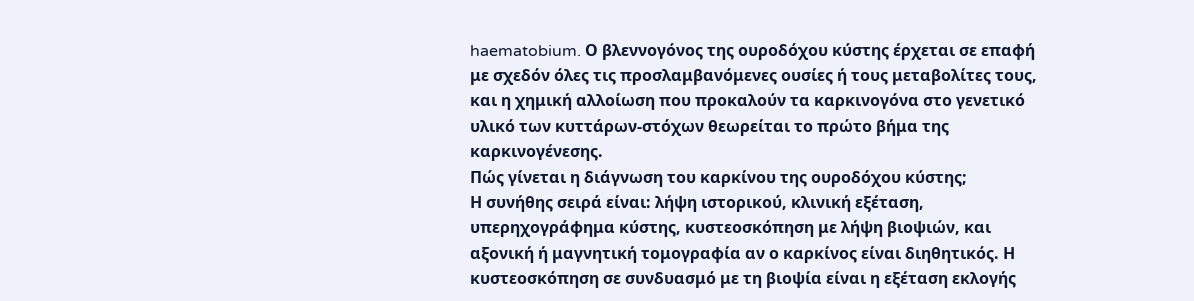haematobium. Ο βλεννογόνος της ουροδόχου κύστης έρχεται σε επαφή με σχεδόν όλες τις προσλαμβανόμενες ουσίες ή τους μεταβολίτες τους, και η χημική αλλοίωση που προκαλούν τα καρκινογόνα στο γενετικό υλικό των κυττάρων-στόχων θεωρείται το πρώτο βήμα της καρκινογένεσης.
Πώς γίνεται η διάγνωση του καρκίνου της ουροδόχου κύστης;
Η συνήθης σειρά είναι: λήψη ιστορικού, κλινική εξέταση, υπερηχογράφημα κύστης, κυστεοσκόπηση με λήψη βιοψιών, και αξονική ή μαγνητική τομογραφία αν ο καρκίνος είναι διηθητικός. Η κυστεοσκόπηση σε συνδυασμό με τη βιοψία είναι η εξέταση εκλογής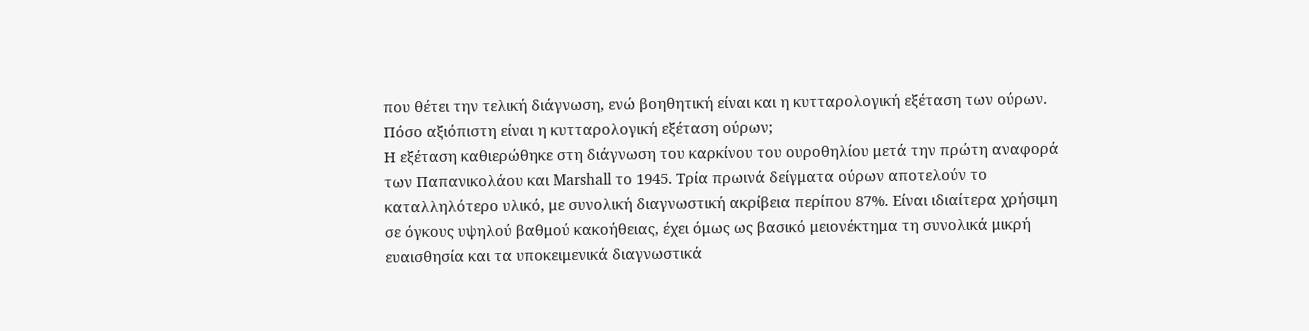που θέτει την τελική διάγνωση, ενώ βοηθητική είναι και η κυτταρολογική εξέταση των ούρων.
Πόσο αξιόπιστη είναι η κυτταρολογική εξέταση ούρων;
Η εξέταση καθιερώθηκε στη διάγνωση του καρκίνου του ουροθηλίου μετά την πρώτη αναφορά των Παπανικολάου και Marshall το 1945. Τρία πρωινά δείγματα ούρων αποτελούν το καταλληλότερο υλικό, με συνολική διαγνωστική ακρίβεια περίπου 87%. Είναι ιδιαίτερα χρήσιμη σε όγκους υψηλού βαθμού κακοήθειας, έχει όμως ως βασικό μειονέκτημα τη συνολικά μικρή ευαισθησία και τα υποκειμενικά διαγνωστικά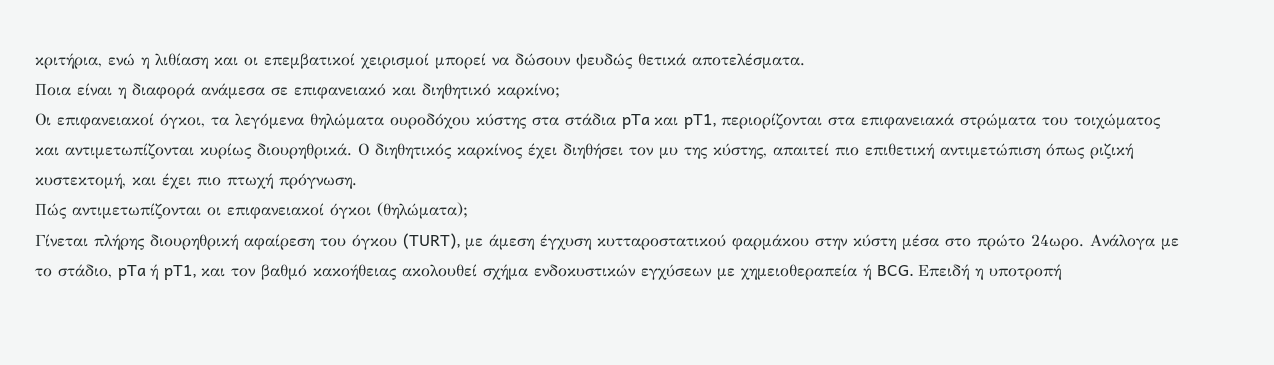κριτήρια, ενώ η λιθίαση και οι επεμβατικοί χειρισμοί μπορεί να δώσουν ψευδώς θετικά αποτελέσματα.
Ποια είναι η διαφορά ανάμεσα σε επιφανειακό και διηθητικό καρκίνο;
Οι επιφανειακοί όγκοι, τα λεγόμενα θηλώματα ουροδόχου κύστης στα στάδια pTa και pT1, περιορίζονται στα επιφανειακά στρώματα του τοιχώματος και αντιμετωπίζονται κυρίως διουρηθρικά. Ο διηθητικός καρκίνος έχει διηθήσει τον μυ της κύστης, απαιτεί πιο επιθετική αντιμετώπιση όπως ριζική κυστεκτομή, και έχει πιο πτωχή πρόγνωση.
Πώς αντιμετωπίζονται οι επιφανειακοί όγκοι (θηλώματα);
Γίνεται πλήρης διουρηθρική αφαίρεση του όγκου (TURT), με άμεση έγχυση κυτταροστατικού φαρμάκου στην κύστη μέσα στο πρώτο 24ωρο. Ανάλογα με το στάδιο, pTa ή pT1, και τον βαθμό κακοήθειας ακολουθεί σχήμα ενδοκυστικών εγχύσεων με χημειοθεραπεία ή BCG. Επειδή η υποτροπή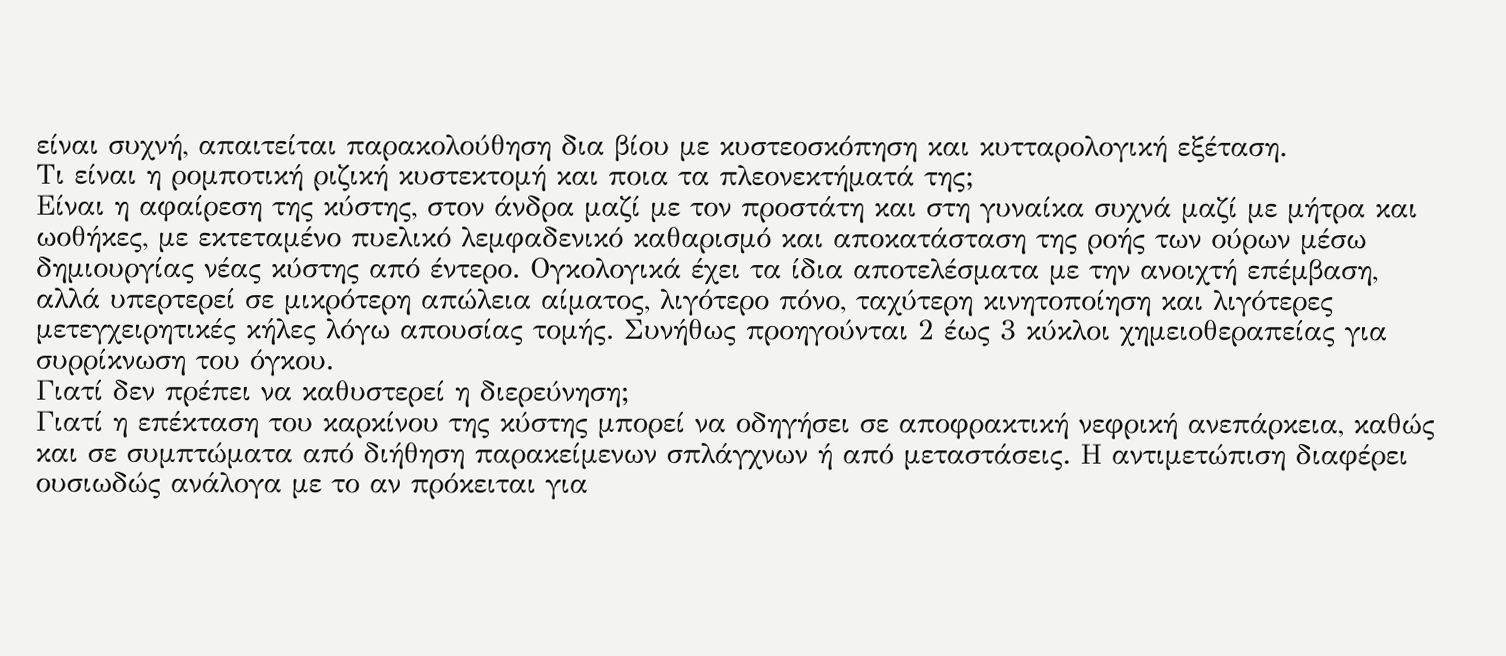είναι συχνή, απαιτείται παρακολούθηση δια βίου με κυστεοσκόπηση και κυτταρολογική εξέταση.
Τι είναι η ρομποτική ριζική κυστεκτομή και ποια τα πλεονεκτήματά της;
Είναι η αφαίρεση της κύστης, στον άνδρα μαζί με τον προστάτη και στη γυναίκα συχνά μαζί με μήτρα και ωοθήκες, με εκτεταμένο πυελικό λεμφαδενικό καθαρισμό και αποκατάσταση της ροής των ούρων μέσω δημιουργίας νέας κύστης από έντερο. Ογκολογικά έχει τα ίδια αποτελέσματα με την ανοιχτή επέμβαση, αλλά υπερτερεί σε μικρότερη απώλεια αίματος, λιγότερο πόνο, ταχύτερη κινητοποίηση και λιγότερες μετεγχειρητικές κήλες λόγω απουσίας τομής. Συνήθως προηγούνται 2 έως 3 κύκλοι χημειοθεραπείας για συρρίκνωση του όγκου.
Γιατί δεν πρέπει να καθυστερεί η διερεύνηση;
Γιατί η επέκταση του καρκίνου της κύστης μπορεί να οδηγήσει σε αποφρακτική νεφρική ανεπάρκεια, καθώς και σε συμπτώματα από διήθηση παρακείμενων σπλάγχνων ή από μεταστάσεις. Η αντιμετώπιση διαφέρει ουσιωδώς ανάλογα με το αν πρόκειται για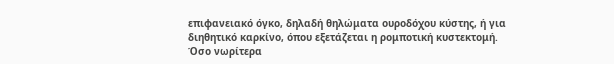επιφανειακό όγκο, δηλαδή θηλώματα ουροδόχου κύστης, ή για διηθητικό καρκίνο, όπου εξετάζεται η ρομποτική κυστεκτομή. Όσο νωρίτερα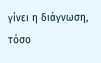γίνει η διάγνωση, τόσο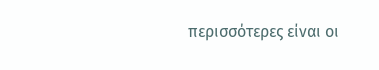περισσότερες είναι οι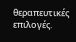θεραπευτικές επιλογές.